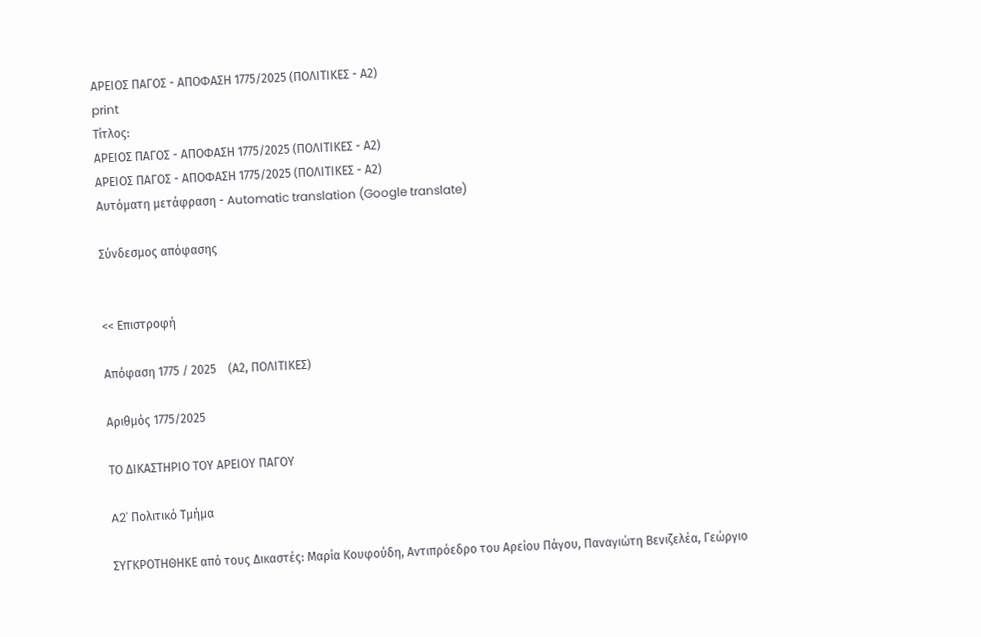ΑΡΕΙΟΣ ΠΑΓΟΣ - ΑΠΟΦΑΣΗ 1775/2025 (ΠΟΛΙΤΙΚΕΣ - Α2)
print
Τίτλος:
ΑΡΕΙΟΣ ΠΑΓΟΣ - ΑΠΟΦΑΣΗ 1775/2025 (ΠΟΛΙΤΙΚΕΣ - Α2)
ΑΡΕΙΟΣ ΠΑΓΟΣ - ΑΠΟΦΑΣΗ 1775/2025 (ΠΟΛΙΤΙΚΕΣ - Α2)
Αυτόματη μετάφραση - Automatic translation (Google translate)

Σύνδεσμος απόφασης


<< Επιστροφή

Απόφαση 1775 / 2025    (Α2, ΠΟΛΙΤΙΚΕΣ)

Αριθμός 1775/2025

ΤΟ ΔΙΚΑΣΤΗΡΙΟ ΤΟΥ ΑΡΕΙΟΥ ΠΑΓΟΥ

A2' Πολιτικό Τμήμα

ΣΥΓΚΡΟΤΗΘΗΚΕ από τους Δικαστές: Μαρία Κουφούδη, Αντιπρόεδρο του Αρείου Πάγου, Παναγιώτη Βενιζελέα, Γεώργιο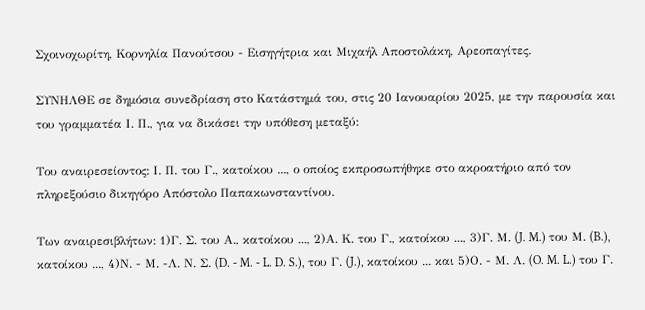Σχοινοχωρίτη, Κορνηλία Πανούτσου - Εισηγήτρια και Μιχαήλ Αποστολάκη, Αρεοπαγίτες.

ΣΥΝΗΛΘΕ σε δημόσια συνεδρίαση στο Κατάστημά του, στις 20 Ιανουαρίου 2025, με την παρουσία και του γραμματέα Ι. Π., για να δικάσει την υπόθεση μεταξύ:

Του αναιρεσείοντος: Ι. Π. του Γ., κατοίκου ..., ο οποίος εκπροσωπήθηκε στο ακροατήριο από τον πληρεξούσιο δικηγόρο Απόστολο Παπακωνσταντίνου.

Των αναιρεσιβλήτων: 1)Γ. Σ. του Α., κατοίκου ..., 2)Α. Κ. του Γ., κατοίκου ..., 3)Γ. Μ. (J. M.) του Μ. (B.), κατοίκου ..., 4)Ν. - Μ. -Λ. Ν. Σ. (D. - M. - L. D. S.), του Γ. (J.), κατοίκου ... και 5)Ο. - Μ. Λ. (O. M. L.) του Γ.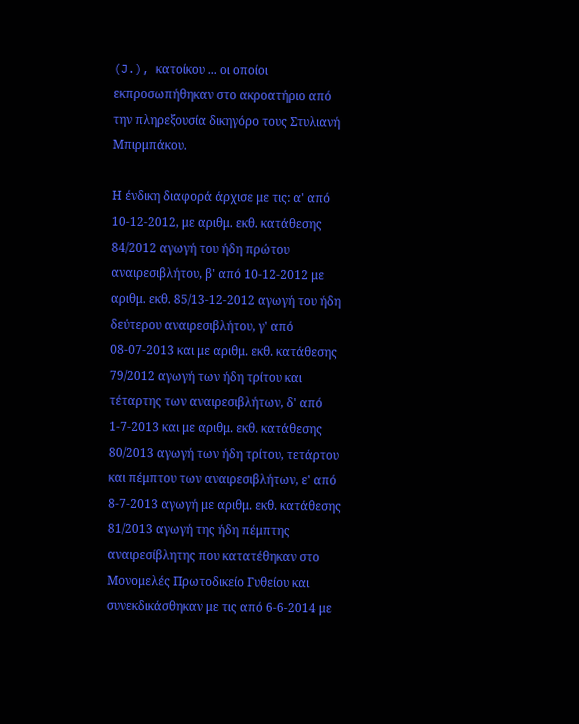(J.), κατοίκου ... οι οποίοι εκπροσωπήθηκαν στο ακροατήριο από την πληρεξουσία δικηγόρο τους Στυλιανή Μπιρμπάκου.

Η ένδικη διαφορά άρχισε με τις: α' από 10-12-2012, με αριθμ. εκθ. κατάθεσης 84/2012 αγωγή του ήδη πρώτου αναιρεσιβλήτου, β' από 10-12-2012 με αριθμ. εκθ. 85/13-12-2012 αγωγή του ήδη δεύτερου αναιρεσιβλήτου, γ' από 08-07-2013 και με αριθμ. εκθ. κατάθεσης 79/2012 αγωγή των ήδη τρίτου και τέταρτης των αναιρεσιβλήτων, δ' από 1-7-2013 και με αριθμ. εκθ. κατάθεσης 80/2013 αγωγή των ήδη τρίτου, τετάρτου και πέμπτου των αναιρεσιβλήτων, ε' από 8-7-2013 αγωγή με αριθμ. εκθ. κατάθεσης 81/2013 αγωγή της ήδη πέμπτης αναιρεσίβλητης που κατατέθηκαν στο Μονομελές Πρωτοδικείο Γυθείου και συνεκδικάσθηκαν με τις από 6-6-2014 με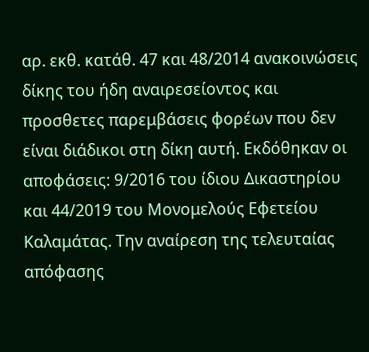αρ. εκθ. κατάθ. 47 και 48/2014 ανακοινώσεις δίκης του ήδη αναιρεσείοντος και προσθετες παρεμβάσεις φορέων που δεν είναι διάδικοι στη δίκη αυτή. Εκδόθηκαν οι αποφάσεις: 9/2016 του ίδιου Δικαστηρίου και 44/2019 του Μονομελούς Εφετείου Καλαμάτας. Την αναίρεση της τελευταίας απόφασης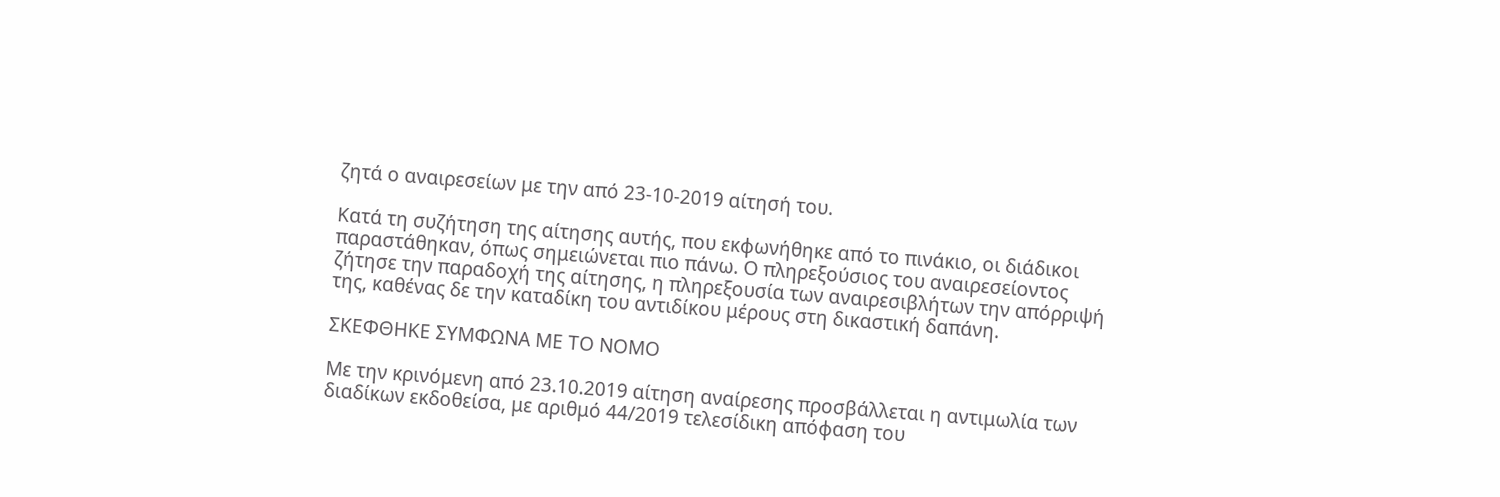ζητά ο αναιρεσείων με την από 23-10-2019 αίτησή του.

Κατά τη συζήτηση της αίτησης αυτής, που εκφωνήθηκε από το πινάκιο, οι διάδικοι παραστάθηκαν, όπως σημειώνεται πιο πάνω. Ο πληρεξούσιος του αναιρεσείοντος ζήτησε την παραδοχή της αίτησης, η πληρεξουσία των αναιρεσιβλήτων την απόρριψή της, καθένας δε την καταδίκη του αντιδίκου μέρους στη δικαστική δαπάνη.

ΣΚΕΦΘΗΚΕ ΣΥΜΦΩΝΑ ΜΕ ΤΟ ΝΟΜΟ

Με την κρινόμενη από 23.10.2019 αίτηση αναίρεσης προσβάλλεται η αντιμωλία των διαδίκων εκδοθείσα, με αριθμό 44/2019 τελεσίδικη απόφαση του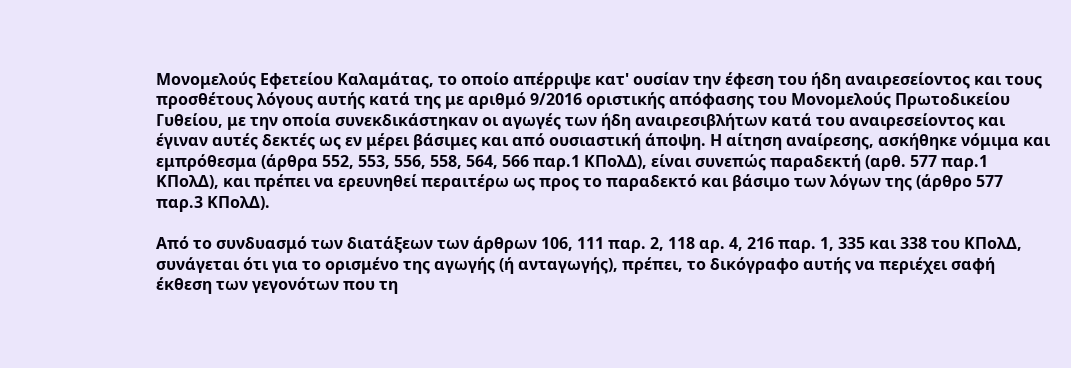Μονομελούς Εφετείου Καλαμάτας, το οποίο απέρριψε κατ' ουσίαν την έφεση του ήδη αναιρεσείοντος και τους προσθέτους λόγους αυτής κατά της με αριθμό 9/2016 οριστικής απόφασης του Μονομελούς Πρωτοδικείου Γυθείου, με την οποία συνεκδικάστηκαν οι αγωγές των ήδη αναιρεσιβλήτων κατά του αναιρεσείοντος και έγιναν αυτές δεκτές ως εν μέρει βάσιμες και από ουσιαστική άποψη. Η αίτηση αναίρεσης, ασκήθηκε νόμιμα και εμπρόθεσμα (άρθρα 552, 553, 556, 558, 564, 566 παρ.1 ΚΠολΔ), είναι συνεπώς παραδεκτή (αρθ. 577 παρ.1 ΚΠολΔ), και πρέπει να ερευνηθεί περαιτέρω ως προς το παραδεκτό και βάσιμο των λόγων της (άρθρο 577 παρ.3 ΚΠολΔ).

Από το συνδυασμό των διατάξεων των άρθρων 106, 111 παρ. 2, 118 αρ. 4, 216 παρ. 1, 335 και 338 του ΚΠολΔ, συνάγεται ότι για το ορισμένο της αγωγής (ή ανταγωγής), πρέπει, το δικόγραφο αυτής να περιέχει σαφή έκθεση των γεγονότων που τη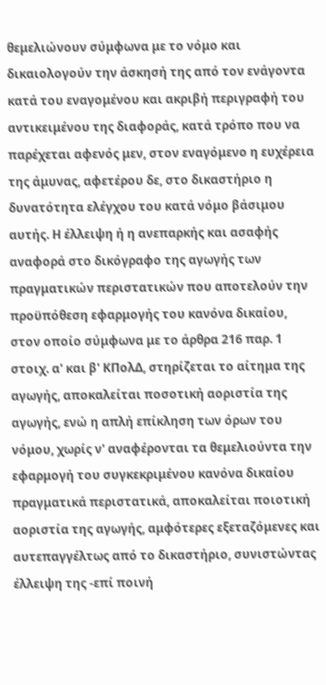θεμελιώνουν σύμφωνα με το νόμο και δικαιολογούν την άσκησή της από τον ενάγοντα κατά του εναγομένου και ακριβή περιγραφή του αντικειμένου της διαφοράς, κατά τρόπο που να παρέχεται αφενός μεν, στον εναγόμενο η ευχέρεια της άμυνας, αφετέρου δε, στο δικαστήριο η δυνατότητα ελέγχου του κατά νόμο βάσιμου αυτής. Η έλλειψη ή η ανεπαρκής και ασαφής αναφορά στο δικόγραφο της αγωγής των πραγματικών περιστατικών που αποτελούν την προϋπόθεση εφαρμογής του κανόνα δικαίου, στον οποίο σύμφωνα με το άρθρα 216 παρ. 1 στοιχ. α' και β' ΚΠολΔ, στηρίζεται το αίτημα της αγωγής, αποκαλείται ποσοτική αοριστία της αγωγής, ενώ η απλή επίκληση των όρων του νόμου, χωρίς ν' αναφέρονται τα θεμελιούντα την εφαρμογή του συγκεκριμένου κανόνα δικαίου πραγματικά περιστατικά, αποκαλείται ποιοτική αοριστία της αγωγής, αμφότερες εξεταζόμενες και αυτεπαγγέλτως από το δικαστήριο, συνιστώντας έλλειψη της -επί ποινή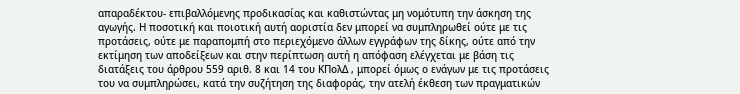απαραδέκτου- επιβαλλόμενης προδικασίας και καθιστώντας μη νομότυπη την άσκηση της αγωγής. Η ποσοτική και ποιοτική αυτή αοριστία δεν μπορεί να συμπληρωθεί ούτε με τις προτάσεις, ούτε με παραπομπή στο περιεχόμενο άλλων εγγράφων της δίκης, ούτε από την εκτίμηση των αποδείξεων και στην περίπτωση αυτή η απόφαση ελέγχεται με βάση τις διατάξεις του άρθρου 559 αριθ. 8 και 14 του ΚΠολΔ , μπορεί όμως ο ενάγων με τις προτάσεις του να συμπληρώσει, κατά την συζήτηση της διαφοράς, την ατελή έκθεση των πραγματικών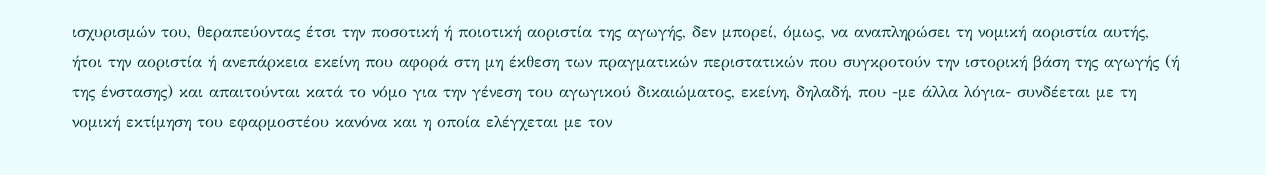ισχυρισμών του, θεραπεύοντας έτσι την ποσοτική ή ποιοτική αοριστία της αγωγής, δεν μπορεί, όμως, να αναπληρώσει τη νομική αοριστία αυτής, ήτοι την αοριστία ή ανεπάρκεια εκείνη που αφορά στη μη έκθεση των πραγματικών περιστατικών που συγκροτούν την ιστορική βάση της αγωγής (ή της ένστασης) και απαιτούνται κατά το νόμο για την γένεση του αγωγικού δικαιώματος, εκείνη, δηλαδή, που -με άλλα λόγια- συνδέεται με τη νομική εκτίμηση του εφαρμοστέου κανόνα και η οποία ελέγχεται με τον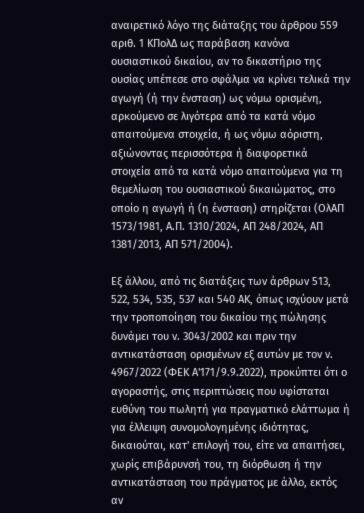αναιρετικό λόγο της διάταξης του άρθρου 559 αριθ. 1 ΚΠολΔ ως παράβαση κανόνα ουσιαστικού δικαίου, αν το δικαστήριο της ουσίας υπέπεσε στο σφάλμα να κρίνει τελικά την αγωγή (ή την ένσταση) ως νόμω ορισμένη, αρκούμενο σε λιγότερα από τα κατά νόμο απαιτούμενα στοιχεία, ή ως νόμω αόριστη, αξιώνοντας περισσότερα ή διαφορετικά στοιχεία από τα κατά νόμο απαιτούμενα για τη θεμελίωση του ουσιαστικού δικαιώματος, στο οποίο η αγωγή ή (η ένσταση) στηρίζεται (ΟλΑΠ 1573/1981, Α.Π. 1310/2024, ΑΠ 248/2024, ΑΠ 1381/2013, ΑΠ 571/2004).

Εξ άλλου, από τις διατάξεις των άρθρων 513, 522, 534, 535, 537 και 540 ΑΚ, όπως ισχύουν μετά την τροποποίηση του δικαίου της πώλησης δυνάμει του ν. 3043/2002 και πριν την αντικατάσταση ορισμένων εξ αυτών με τον ν. 4967/2022 (ΦΕΚ Α'171/9.9.2022), προκύπτει ότι ο αγοραστής, στις περιπτώσεις που υφίσταται ευθύνη του πωλητή για πραγματικό ελάττωμα ή για έλλειψη συνομολογημένης ιδιότητας, δικαιούται, κατ' επιλογή του, είτε να απαιτήσει, χωρίς επιβάρυνσή του, τη διόρθωση ή την αντικατάσταση του πράγματος με άλλο, εκτός αν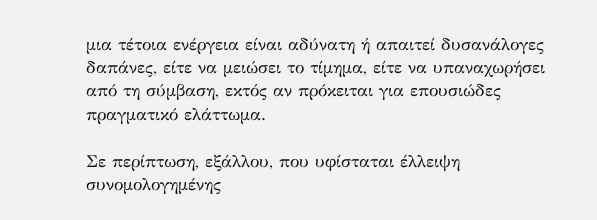μια τέτοια ενέργεια είναι αδύνατη ή απαιτεί δυσανάλογες δαπάνες, είτε να μειώσει το τίμημα, είτε να υπαναχωρήσει από τη σύμβαση, εκτός αν πρόκειται για επουσιώδες πραγματικό ελάττωμα.

Σε περίπτωση, εξάλλου, που υφίσταται έλλειψη συνομολογημένης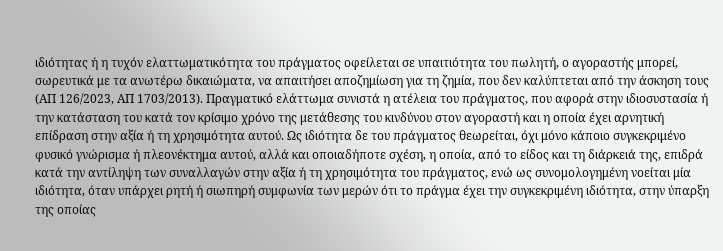ιδιότητας ή η τυχόν ελαττωματικότητα του πράγματος οφείλεται σε υπαιτιότητα του πωλητή, ο αγοραστής μπορεί, σωρευτικά με τα ανωτέρω δικαιώματα, να απαιτήσει αποζημίωση για τη ζημία, που δεν καλύπτεται από την άσκηση τους (ΑΠ 126/2023, ΑΠ 1703/2013). Πραγματικό ελάττωμα συνιστά η ατέλεια του πράγματος, που αφορά στην ιδιοσυστασία ή την κατάσταση του κατά τον κρίσιμο χρόνο της μετάθεσης του κινδύνου στον αγοραστή και η οποία έχει αρνητική επίδραση στην αξία ή τη χρησιμότητα αυτού. Ως ιδιότητα δε του πράγματος θεωρείται, όχι μόνο κάποιο συγκεκριμένο φυσικό γνώρισμα ή πλεονέκτημα αυτού, αλλά και οποιαδήποτε σχέση, η οποία, από το είδος και τη διάρκειά της, επιδρά κατά την αντίληψη των συναλλαγών στην αξία ή τη χρησιμότητα του πράγματος, ενώ ως συνομολογημένη νοείται μία ιδιότητα, όταν υπάρχει ρητή ή σιωπηρή συμφωνία των μερών ότι το πράγμα έχει την συγκεκριμένη ιδιότητα, στην ύπαρξη της οποίας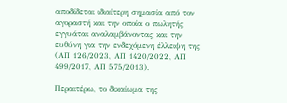αποδίδεται ιδιαίτερη σημασία από τον αγοραστή και την οποία ο πωλητής εγγυάται αναλαμβάνοντας και την ευθύνη για την ενδεχόμενη έλλειψη της (ΑΠ 126/2023, ΑΠ 1420/2022, ΑΠ 499/2017, ΑΠ 575/2013).

Περαιτέρω, το δικαίωμα της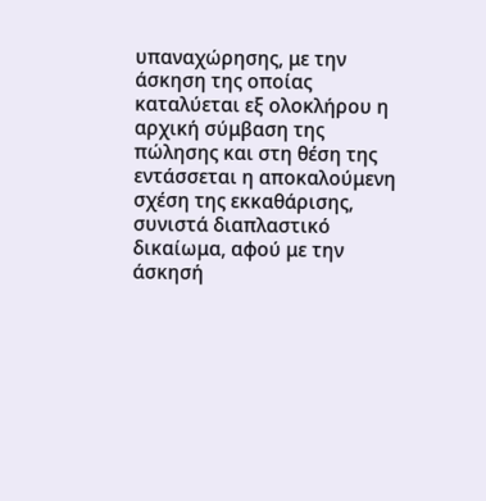υπαναχώρησης, με την άσκηση της οποίας καταλύεται εξ ολοκλήρου η αρχική σύμβαση της πώλησης και στη θέση της εντάσσεται η αποκαλούμενη σχέση της εκκαθάρισης, συνιστά διαπλαστικό δικαίωμα, αφού με την άσκησή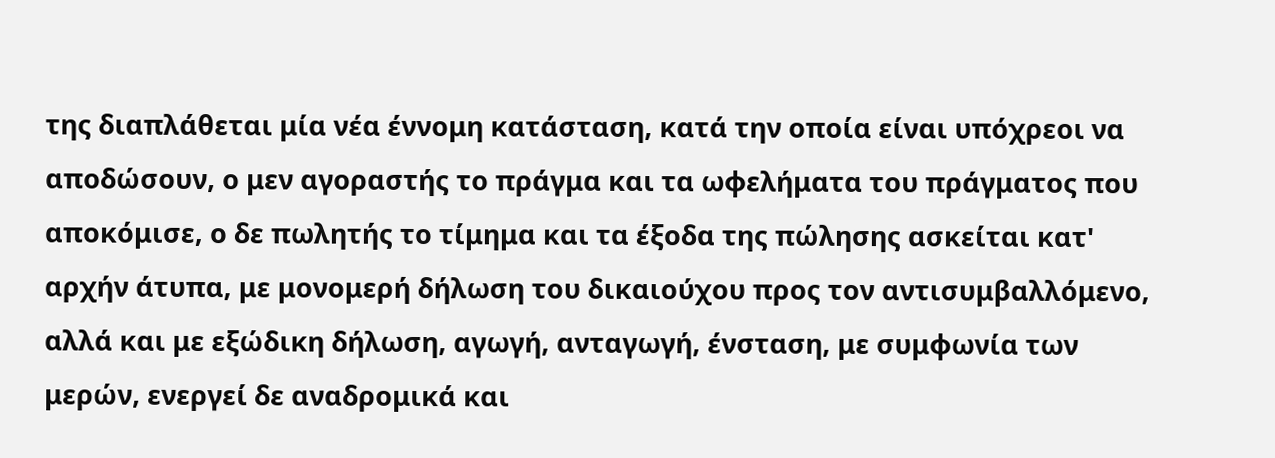της διαπλάθεται μία νέα έννομη κατάσταση, κατά την οποία είναι υπόχρεοι να αποδώσουν, ο μεν αγοραστής το πράγμα και τα ωφελήματα του πράγματος που αποκόμισε, ο δε πωλητής το τίμημα και τα έξοδα της πώλησης ασκείται κατ' αρχήν άτυπα, με μονομερή δήλωση του δικαιούχου προς τον αντισυμβαλλόμενο, αλλά και με εξώδικη δήλωση, αγωγή, ανταγωγή, ένσταση, με συμφωνία των μερών, ενεργεί δε αναδρομικά και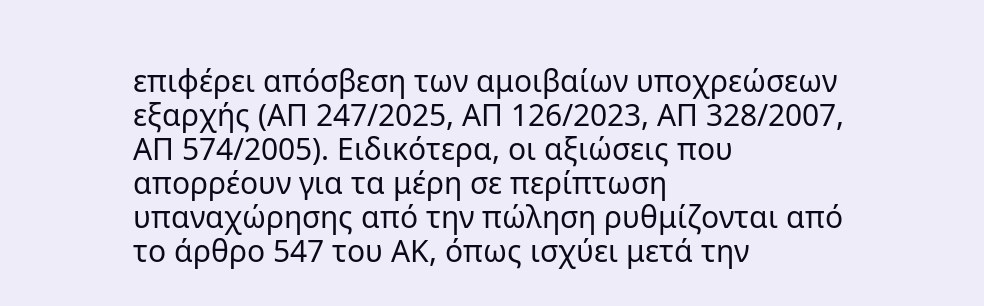επιφέρει απόσβεση των αμοιβαίων υποχρεώσεων εξαρχής (ΑΠ 247/2025, ΑΠ 126/2023, ΑΠ 328/2007, ΑΠ 574/2005). Ειδικότερα, οι αξιώσεις που απορρέουν για τα μέρη σε περίπτωση υπαναχώρησης από την πώληση ρυθμίζονται από το άρθρο 547 του ΑΚ, όπως ισχύει μετά την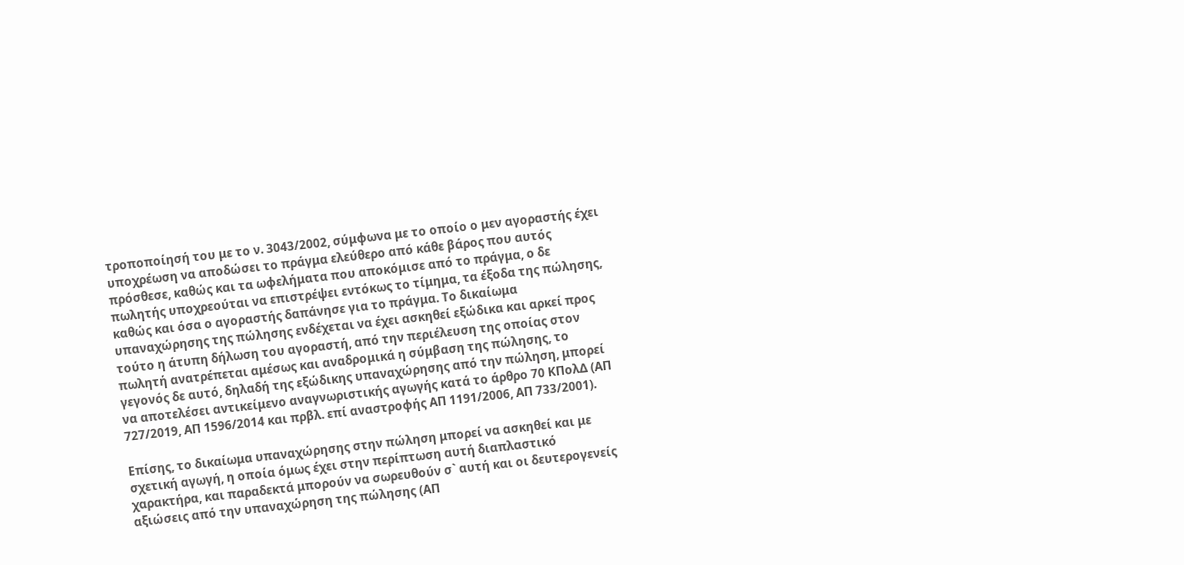τροποποίησή του με το ν. 3043/2002, σύμφωνα με το οποίο ο μεν αγοραστής έχει υποχρέωση να αποδώσει το πράγμα ελεύθερο από κάθε βάρος που αυτός πρόσθεσε, καθώς και τα ωφελήματα που αποκόμισε από το πράγμα, ο δε πωλητής υποχρεούται να επιστρέψει εντόκως το τίμημα, τα έξοδα της πώλησης, καθώς και όσα ο αγοραστής δαπάνησε για το πράγμα. Το δικαίωμα υπαναχώρησης της πώλησης ενδέχεται να έχει ασκηθεί εξώδικα και αρκεί προς τούτο η άτυπη δήλωση του αγοραστή, από την περιέλευση της οποίας στον πωλητή ανατρέπεται αμέσως και αναδρομικά η σύμβαση της πώλησης, το γεγονός δε αυτό, δηλαδή της εξώδικης υπαναχώρησης από την πώληση, μπορεί να αποτελέσει αντικείμενο αναγνωριστικής αγωγής κατά το άρθρο 70 ΚΠολΔ (ΑΠ 727/2019, ΑΠ 1596/2014 και πρβλ. επί αναστροφής ΑΠ 1191/2006, ΑΠ 733/2001).

Επίσης, το δικαίωμα υπαναχώρησης στην πώληση μπορεί να ασκηθεί και με σχετική αγωγή, η οποία όμως έχει στην περίπτωση αυτή διαπλαστικό χαρακτήρα, και παραδεκτά μπορούν να σωρευθούν σ` αυτή και οι δευτερογενείς αξιώσεις από την υπαναχώρηση της πώλησης (ΑΠ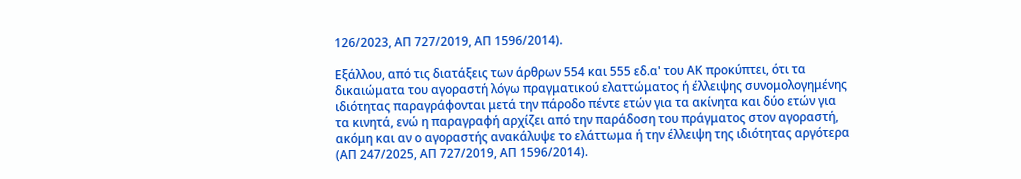126/2023, ΑΠ 727/2019, ΑΠ 1596/2014).

Εξάλλου, από τις διατάξεις των άρθρων 554 και 555 εδ.α' του ΑΚ προκύπτει, ότι τα δικαιώματα του αγοραστή λόγω πραγματικού ελαττώματος ή έλλειψης συνομολογημένης ιδιότητας παραγράφονται μετά την πάροδο πέντε ετών για τα ακίνητα και δύο ετών για τα κινητά, ενώ η παραγραφή αρχίζει από την παράδοση του πράγματος στον αγοραστή, ακόμη και αν ο αγοραστής ανακάλυψε το ελάττωμα ή την έλλειψη της ιδιότητας αργότερα (ΑΠ 247/2025, ΑΠ 727/2019, ΑΠ 1596/2014).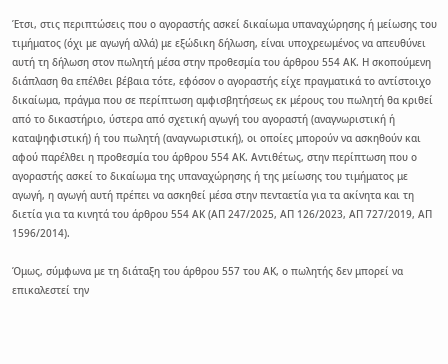Έτσι, στις περιπτώσεις που ο αγοραστής ασκεί δικαίωμα υπαναχώρησης ή μείωσης του τιμήματος (όχι με αγωγή αλλά) με εξώδικη δήλωση, είναι υποχρεωμένος να απευθύνει αυτή τη δήλωση στον πωλητή μέσα στην προθεσμία του άρθρου 554 ΑΚ. Η σκοπούμενη διάπλαση θα επέλθει βέβαια τότε, εφόσον ο αγοραστής είχε πραγματικά το αντίστοιχο δικαίωμα, πράγμα που σε περίπτωση αμφισβητήσεως εκ μέρους του πωλητή θα κριθεί από το δικαστήριο, ύστερα από σχετική αγωγή του αγοραστή (αναγνωριστική ή καταψηφιστική) ή του πωλητή (αναγνωριστική), οι οποίες μπορούν να ασκηθούν και αφού παρέλθει η προθεσμία του άρθρου 554 ΑΚ. Αντιθέτως, στην περίπτωση που ο αγοραστής ασκεί το δικαίωμα της υπαναχώρησης ή της μείωσης του τιμήματος με αγωγή, η αγωγή αυτή πρέπει να ασκηθεί μέσα στην πενταετία για τα ακίνητα και τη διετία για τα κινητά του άρθρου 554 ΑΚ (ΑΠ 247/2025, ΑΠ 126/2023, ΑΠ 727/2019, ΑΠ 1596/2014).

Όμως, σύμφωνα με τη διάταξη του άρθρου 557 του ΑΚ, ο πωλητής δεν μπορεί να επικαλεστεί την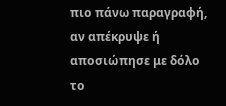πιο πάνω παραγραφή, αν απέκρυψε ή αποσιώπησε με δόλο το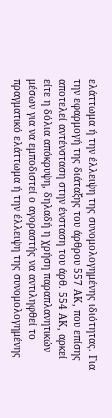ελάττωμα ή την έλλειψη της συνομολογημένης ιδιότητας. Για την εφαρμογή της διάταξης του άρθρου 557 ΑΚ, που επίσης αποτελεί αντένσταση στην ένσταση του άρθ. 554 ΑΚ, αρκεί είτε η δόλια απόκρυψη, δηλαδή η χρήση παραπλανητικών μέσων για να εμποδιστεί ο αγοραστής να αντιληφθεί το πραγματικό ελάττωμα ή την έλλειψη της συνομολογημένης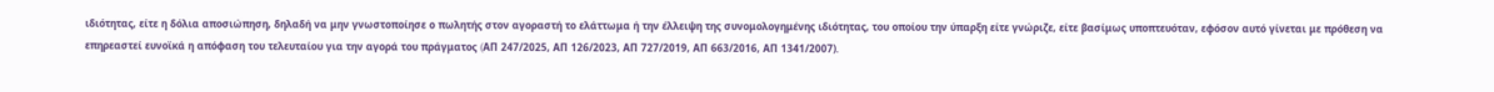ιδιότητας, είτε η δόλια αποσιώπηση, δηλαδή να μην γνωστοποίησε ο πωλητής στον αγοραστή το ελάττωμα ή την έλλειψη της συνομολογημένης ιδιότητας, του οποίου την ύπαρξη είτε γνώριζε, είτε βασίμως υποπτευόταν, εφόσον αυτό γίνεται με πρόθεση να επηρεαστεί ευνοϊκά η απόφαση του τελευταίου για την αγορά του πράγματος (AΠ 247/2025, ΑΠ 126/2023, ΑΠ 727/2019, ΑΠ 663/2016, ΑΠ 1341/2007).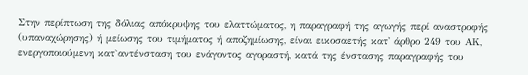Στην περίπτωση της δόλιας απόκρυψης του ελαττώματος, η παραγραφή της αγωγής περί αναστροφής (υπαναχώρησης) ή μείωσης του τιμήματος ή αποζημίωσης, είναι εικοσαετής κατ' άρθρο 249 του ΑΚ, ενεργοποιούμενη κατ`αντένσταση του ενάγοντος αγοραστή, κατά της ένστασης παραγραφής του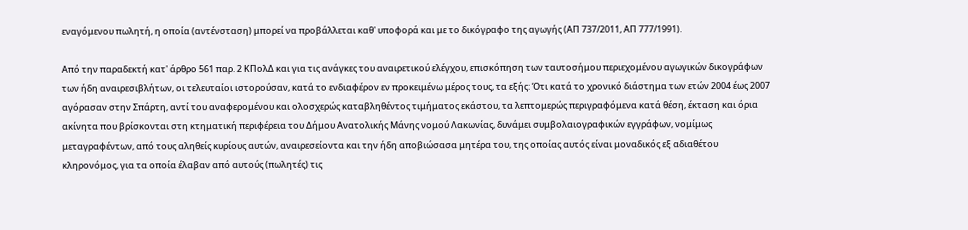εναγόμενου πωλητή, η οποία (αντένσταση) μπορεί να προβάλλεται καθ' υποφορά και με το δικόγραφο της αγωγής (ΑΠ 737/2011, ΑΠ 777/1991).

Από την παραδεκτή κατ' άρθρο 561 παρ. 2 ΚΠολΔ και για τις ανάγκες του αναιρετικού ελέγχου, επισκόπηση των ταυτοσήμου περιεχομένου αγωγικών δικογράφων των ήδη αναιρεσιβλήτων, οι τελευταίοι ιστορούσαν, κατά το ενδιαφέρον εν προκειμένω μέρος τους, τα εξής: Ότι κατά το χρονικό διάστημα των ετών 2004 έως 2007 αγόρασαν στην Σπάρτη, αντί του αναφερομένου και ολοσχερώς καταβληθέντος τιμήματος εκάστου, τα λεπτομερώς περιγραφόμενα κατά θέση, έκταση και όρια ακίνητα που βρίσκονται στη κτηματική περιφέρεια του Δήμου Ανατολικής Μάνης νομού Λακωνίας, δυνάμει συμβολαιογραφικών εγγράφων, νομίμως μεταγραφέντων, από τους αληθείς κυρίους αυτών, αναιρεσείοντα και την ήδη αποβιώσασα μητέρα του, της οποίας αυτός είναι μοναδικός εξ αδιαθέτου κληρονόμος, για τα οποία έλαβαν από αυτούς (πωλητές) τις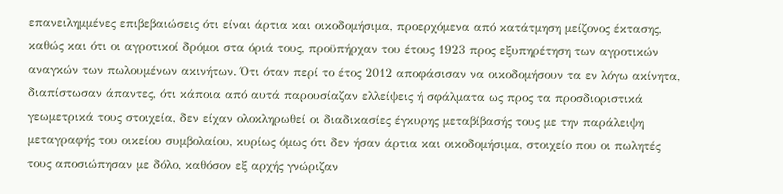επανειλημμένες επιβεβαιώσεις ότι είναι άρτια και οικοδομήσιμα, προερχόμενα από κατάτμηση μείζονος έκτασης, καθώς και ότι οι αγροτικοί δρόμοι στα όριά τους, προϋπήρχαν του έτους 1923 προς εξυπηρέτηση των αγροτικών αναγκών των πωλουμένων ακινήτων. Ότι όταν περί το έτος 2012 αποφάσισαν να οικοδομήσουν τα εν λόγω ακίνητα, διαπίστωσαν άπαντες, ότι κάποια από αυτά παρουσίαζαν ελλείψεις ή σφάλματα ως προς τα προσδιοριστικά γεωμετρικά τους στοιχεία, δεν είχαν ολοκληρωθεί οι διαδικασίες έγκυρης μεταβίβασής τους με την παράλειψη μεταγραφής του οικείου συμβολαίου, κυρίως όμως ότι δεν ήσαν άρτια και οικοδομήσιμα, στοιχείο που οι πωλητές τους αποσιώπησαν με δόλο, καθόσον εξ αρχής γνώριζαν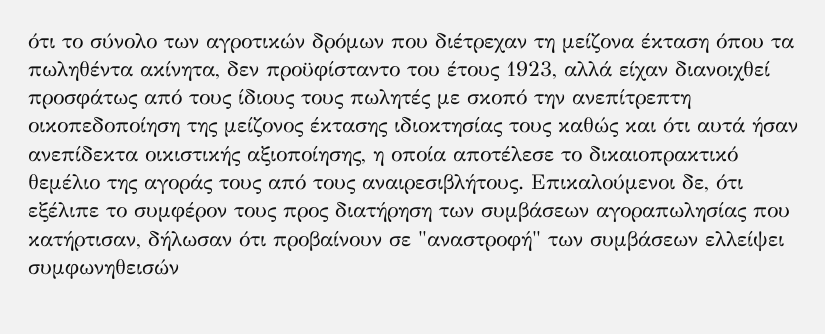ότι το σύνολο των αγροτικών δρόμων που διέτρεχαν τη μείζονα έκταση όπου τα πωληθέντα ακίνητα, δεν προϋφίσταντο του έτους 1923, αλλά είχαν διανοιχθεί προσφάτως από τους ίδιους τους πωλητές με σκοπό την ανεπίτρεπτη οικοπεδοποίηση της μείζονος έκτασης ιδιοκτησίας τους καθώς και ότι αυτά ήσαν ανεπίδεκτα οικιστικής αξιοποίησης, η οποία αποτέλεσε το δικαιοπρακτικό θεμέλιο της αγοράς τους από τους αναιρεσιβλήτους. Επικαλούμενοι δε, ότι εξέλιπε το συμφέρον τους προς διατήρηση των συμβάσεων αγοραπωλησίας που κατήρτισαν, δήλωσαν ότι προβαίνουν σε "αναστροφή" των συμβάσεων ελλείψει συμφωνηθεισών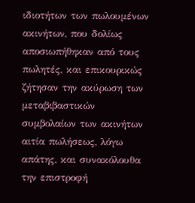ιδιοτήτων των πωλουμένων ακινήτων, που δολίως αποσιωπήθηκαν από τους πωλητές, και επικουρικώς ζήτησαν την ακύρωση των μεταβιβαστικών συμβολαίων των ακινήτων αιτία πωλήσεως, λόγω απάτης, και συνακόλουθα την επιστροφή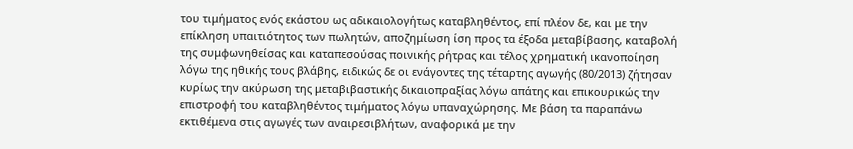του τιμήματος ενός εκάστου ως αδικαιολογήτως καταβληθέντος, επί πλέον δε, και με την επίκληση υπαιτιότητος των πωλητών, αποζημίωση ίση προς τα έξοδα μεταβίβασης, καταβολή της συμφωνηθείσας και καταπεσούσας ποινικής ρήτρας και τέλος χρηματική ικανοποίηση λόγω της ηθικής τους βλάβης, ειδικώς δε οι ενάγοντες της τέταρτης αγωγής (80/2013) ζήτησαν κυρίως την ακύρωση της μεταβιβαστικής δικαιοπραξίας λόγω απάτης και επικουρικώς την επιστροφή του καταβληθέντος τιμήματος λόγω υπαναχώρησης. Με βάση τα παραπάνω εκτιθέμενα στις αγωγές των αναιρεσιβλήτων, αναφορικά με την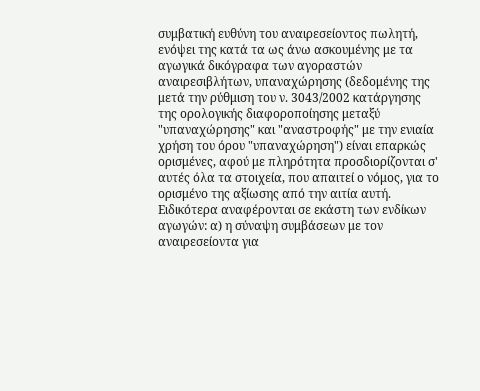συμβατική ευθύνη του αναιρεσείοντος πωλητή, ενόψει της κατά τα ως άνω ασκουμένης με τα αγωγικά δικόγραφα των αγοραστών αναιρεσιβλήτων, υπαναχώρησης (δεδομένης της μετά την ρύθμιση του ν. 3043/2002 κατάργησης της ορολογικής διαφοροποίησης μεταξύ "υπαναχώρησης" και "αναστροφής" με την ενιαία χρήση του όρου "υπαναχώρηση") είναι επαρκώς ορισμένες, αφού με πληρότητα προσδιορίζονται σ' αυτές όλα τα στοιχεία, που απαιτεί ο νόμος, για το ορισμένο της αξίωσης από την αιτία αυτή. Ειδικότερα αναφέρονται σε εκάστη των ενδίκων αγωγών: α) η σύναψη συμβάσεων με τον αναιρεσείοντα για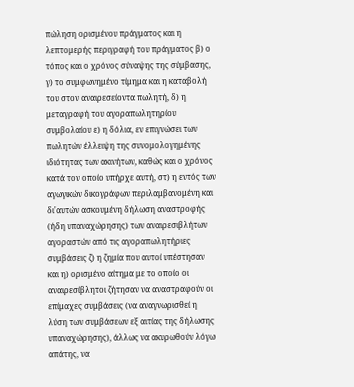πώληση ορισμένου πράγματος και η λεπτομερής περιγραφή του πράγματος β) ο τόπος και ο χρόνος σύναψης της σύμβασης, γ) το συμφωνημένο τίμημα και η καταβολή του στον αναιρεσείοντα πωλητή, δ) η μεταγραφή του αγοραπωλητηρίου συμβολαίου ε) η δόλια, εν επιγνώσει των πωλητών έλλειψη της συνομολογημένης ιδιότητας των ακινήτων, καθώς και ο χρόνος κατά τον οποίο υπήρχε αυτή, στ) η εντός των αγωγικών δικογράφων περιλαμβανομένη και δι'αυτών ασκουμένη δήλωση αναστροφής (ήδη υπαναχώρησης) των αναιρεσιβλήτων αγοραστών από τις αγοραπωλητήριες συμβάσεις ζ) η ζημία που αυτοί υπέστησαν και η) ορισμένο αίτημα με το οποίο οι αναιρεσίβλητοι ζήτησαν να αναστραφούν οι επίμαχες συμβάσεις (να αναγνωρισθεί η λύση των συμβάσεων εξ αιτίας της δήλωσης υπαναχώρησης), άλλως να ακυρωθούν λόγω απάτης, να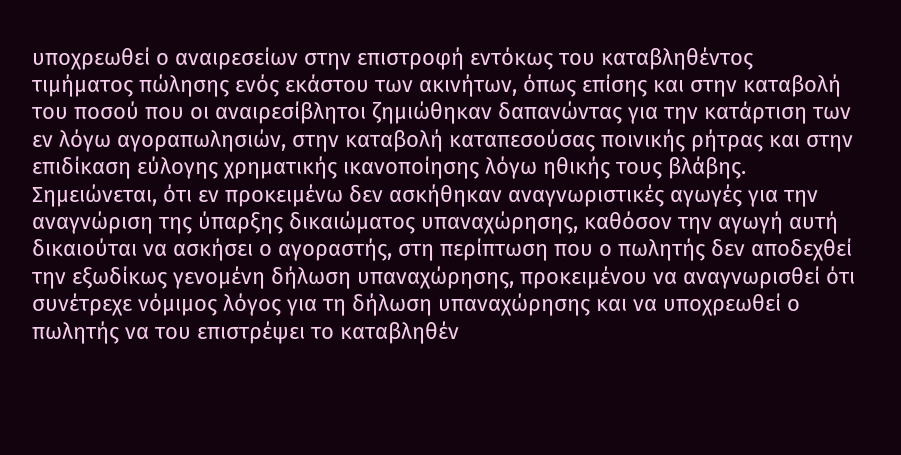υποχρεωθεί ο αναιρεσείων στην επιστροφή εντόκως του καταβληθέντος τιμήματος πώλησης ενός εκάστου των ακινήτων, όπως επίσης και στην καταβολή του ποσού που οι αναιρεσίβλητοι ζημιώθηκαν δαπανώντας για την κατάρτιση των εν λόγω αγοραπωλησιών, στην καταβολή καταπεσούσας ποινικής ρήτρας και στην επιδίκαση εύλογης χρηματικής ικανοποίησης λόγω ηθικής τους βλάβης. Σημειώνεται, ότι εν προκειμένω δεν ασκήθηκαν αναγνωριστικές αγωγές για την αναγνώριση της ύπαρξης δικαιώματος υπαναχώρησης, καθόσον την αγωγή αυτή δικαιούται να ασκήσει ο αγοραστής, στη περίπτωση που ο πωλητής δεν αποδεχθεί την εξωδίκως γενομένη δήλωση υπαναχώρησης, προκειμένου να αναγνωρισθεί ότι συνέτρεχε νόμιμος λόγος για τη δήλωση υπαναχώρησης και να υποχρεωθεί ο πωλητής να του επιστρέψει το καταβληθέν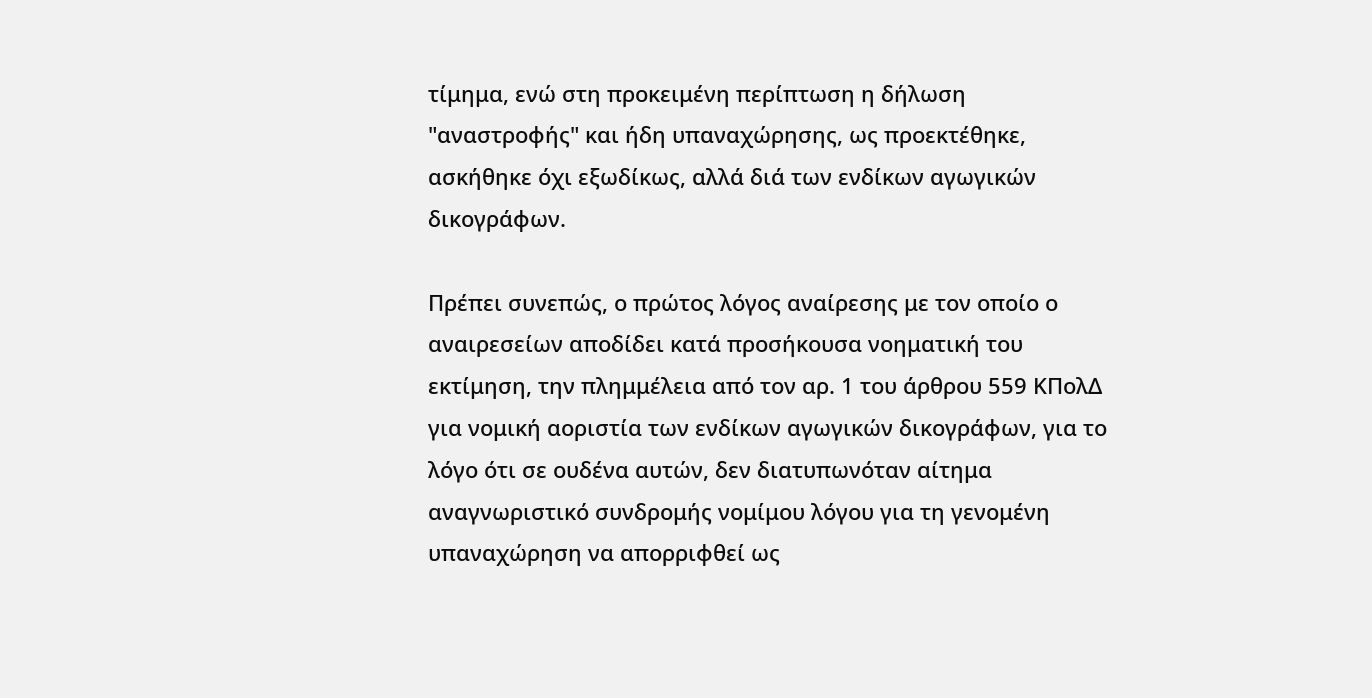τίμημα, ενώ στη προκειμένη περίπτωση η δήλωση "αναστροφής" και ήδη υπαναχώρησης, ως προεκτέθηκε, ασκήθηκε όχι εξωδίκως, αλλά διά των ενδίκων αγωγικών δικογράφων.

Πρέπει συνεπώς, ο πρώτος λόγος αναίρεσης με τον οποίο ο αναιρεσείων αποδίδει κατά προσήκουσα νοηματική του εκτίμηση, την πλημμέλεια από τον αρ. 1 του άρθρου 559 ΚΠολΔ για νομική αοριστία των ενδίκων αγωγικών δικογράφων, για το λόγο ότι σε ουδένα αυτών, δεν διατυπωνόταν αίτημα αναγνωριστικό συνδρομής νομίμου λόγου για τη γενομένη υπαναχώρηση να απορριφθεί ως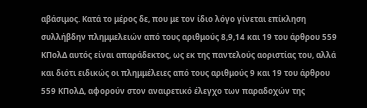αβάσιμος. Κατά το μέρος δε, που με τον ίδιο λόγο γίνεται επίκληση συλλήβδην πλημμελειών από τους αριθμούς 8,9,14 και 19 του άρθρου 559 ΚΠολΔ αυτός είναι απαράδεκτος, ως εκ της παντελούς αοριστίας του, αλλά και διότι ειδικώς οι πλημμέλειες από τους αριθμούς 9 και 19 του άρθρου 559 ΚΠολΔ, αφορούν στον αναιρετικό έλεγχο των παραδοχών της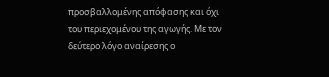προσβαλλομένης απόφασης και όχι του περιεχομένου της αγωγής. Με τον δεύτερο λόγο αναίρεσης ο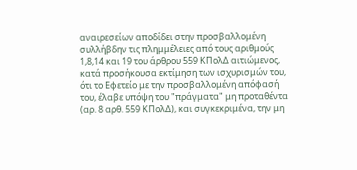αναιρεσείων αποδίδει στην προσβαλλομένη συλλήβδην τις πλημμέλειες από τους αριθμούς 1,8,14 και 19 του άρθρου 559 ΚΠολΔ αιτιώμενος, κατά προσήκουσα εκτίμηση των ισχυρισμών του, ότι το Εφετείο με την προσβαλλομένη απόφασή του, έλαβε υπόψη του "πράγματα" μη προταθέντα (αρ. 8 αρθ. 559 ΚΠολΔ), και συγκεκριμένα, την μη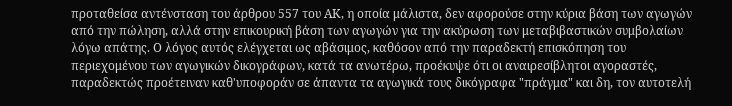προταθείσα αντένσταση του άρθρου 557 του ΑΚ, η οποία μάλιστα, δεν αφορούσε στην κύρια βάση των αγωγών από την πώληση, αλλά στην επικουρική βάση των αγωγών για την ακύρωση των μεταβιβαστικών συμβολαίων λόγω απάτης. Ο λόγος αυτός ελέγχεται ως αβάσιμος, καθόσον από την παραδεκτή επισκόπηση του περιεχομένου των αγωγικών δικογράφων, κατά τα ανωτέρω, προέκυψε ότι οι αναιρεσίβλητοι αγοραστές, παραδεκτώς προέτειναν καθ'υποφοράν σε άπαντα τα αγωγικά τους δικόγραφα "πράγμα" και δη, τον αυτοτελή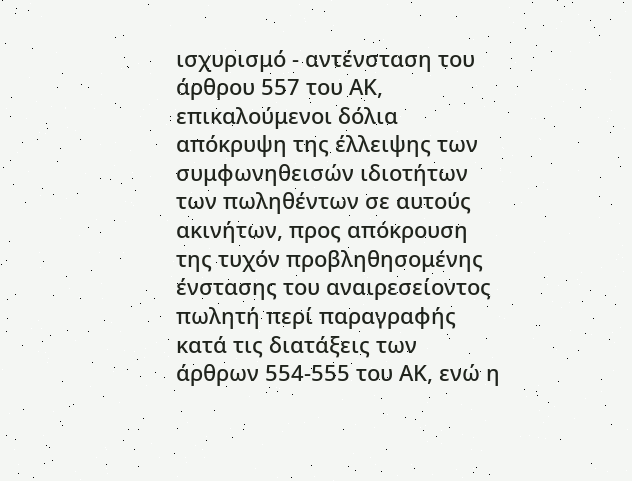ισχυρισμό - αντένσταση του άρθρου 557 του ΑΚ, επικαλούμενοι δόλια απόκρυψη της έλλειψης των συμφωνηθεισών ιδιοτήτων των πωληθέντων σε αυτούς ακινήτων, προς απόκρουση της τυχόν προβληθησομένης ένστασης του αναιρεσείοντος πωλητή περί παραγραφής κατά τις διατάξεις των άρθρων 554-555 του ΑΚ, ενώ η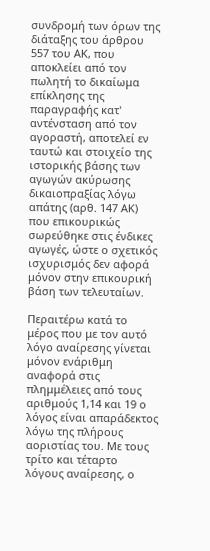συνδρομή των όρων της διάταξης του άρθρου 557 του ΑΚ, που αποκλείει από τον πωλητή το δικαίωμα επίκλησης της παραγραφής κατ' αντένσταση από τον αγοραστή, αποτελεί εν ταυτώ και στοιχείο της ιστορικής βάσης των αγωγών ακύρωσης δικαιοπραξίας λόγω απάτης (αρθ. 147 ΑΚ) που επικουρικώς σωρεύθηκε στις ένδικες αγωγές, ώστε ο σχετικός ισχυρισμός δεν αφορά μόνον στην επικουρική βάση των τελευταίων.

Περαιτέρω κατά το μέρος που με τον αυτό λόγο αναίρεσης γίνεται μόνον ενάριθμη αναφορά στις πλημμέλειες από τους αριθμούς 1,14 και 19 ο λόγος είναι απαράδεκτος λόγω της πλήρους αοριστίας του. Με τους τρίτο και τέταρτο λόγους αναίρεσης, ο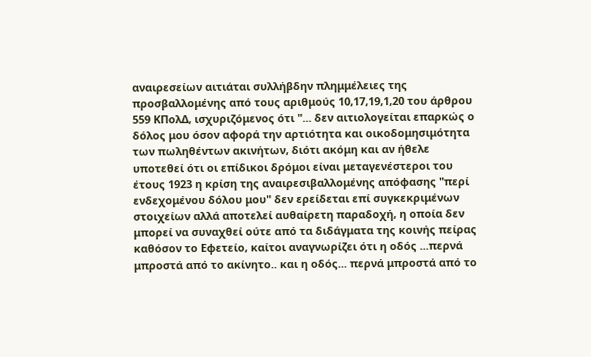αναιρεσείων αιτιάται συλλήβδην πλημμέλειες της προσβαλλομένης από τους αριθμούς 10,17,19,1,20 του άρθρου 559 ΚΠολΔ, ισχυριζόμενος ότι "... δεν αιτιολογείται επαρκώς ο δόλος μου όσον αφορά την αρτιότητα και οικοδομησιμότητα των πωληθέντων ακινήτων, διότι ακόμη και αν ήθελε υποτεθεί ότι οι επίδικοι δρόμοι είναι μεταγενέστεροι του έτους 1923 η κρίση της αναιρεσιβαλλομένης απόφασης "περί ενδεχομένου δόλου μου" δεν ερείδεται επί συγκεκριμένων στοιχείων αλλά αποτελεί αυθαίρετη παραδοχή, η οποία δεν μπορεί να συναχθεί ούτε από τα διδάγματα της κοινής πείρας καθόσον το Εφετείο, καίτοι αναγνωρίζει ότι η οδός ...περνά μπροστά από το ακίνητο.. και η οδός... περνά μπροστά από το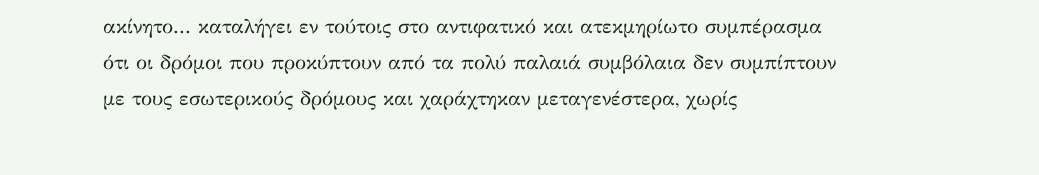ακίνητο... καταλήγει εν τούτοις στο αντιφατικό και ατεκμηρίωτο συμπέρασμα ότι οι δρόμοι που προκύπτουν από τα πολύ παλαιά συμβόλαια δεν συμπίπτουν με τους εσωτερικούς δρόμους και χαράχτηκαν μεταγενέστερα, χωρίς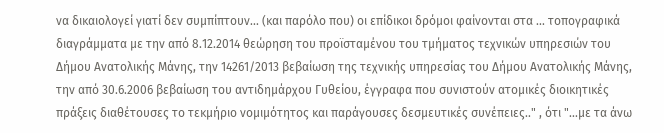να δικαιολογεί γιατί δεν συμπίπτουν... (και παρόλο που) οι επίδικοι δρόμοι φαίνονται στα ... τοπογραφικά διαγράμματα με την από 8.12.2014 θεώρηση του προϊσταμένου του τμήματος τεχνικών υπηρεσιών του Δήμου Ανατολικής Μάνης, την 14261/2013 βεβαίωση της τεχνικής υπηρεσίας του Δήμου Ανατολικής Μάνης, την από 30.6.2006 βεβαίωση του αντιδημάρχου Γυθείου, έγγραφα που συνιστούν ατομικές διοικητικές πράξεις διαθέτουσες το τεκμήριο νομιμότητος και παράγουσες δεσμευτικές συνέπειες.." , ότι "...με τα άνω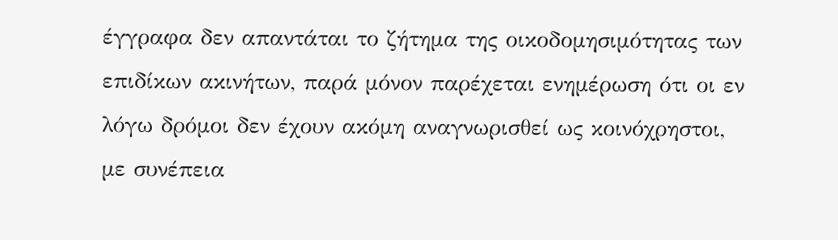έγγραφα δεν απαντάται το ζήτημα της οικοδομησιμότητας των επιδίκων ακινήτων, παρά μόνον παρέχεται ενημέρωση ότι οι εν λόγω δρόμοι δεν έχουν ακόμη αναγνωρισθεί ως κοινόχρηστοι, με συνέπεια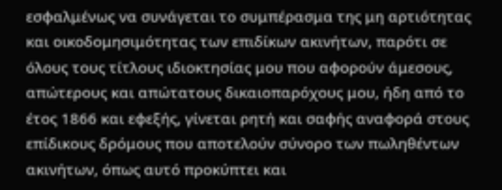εσφαλμένως να συνάγεται το συμπέρασμα της μη αρτιότητας και οικοδομησιμότητας των επιδίκων ακινήτων, παρότι σε όλους τους τίτλους ιδιοκτησίας μου που αφορούν άμεσους, απώτερους και απώτατους δικαιοπαρόχους μου, ήδη από το έτος 1866 και εφεξής, γίνεται ρητή και σαφής αναφορά στους επίδικους δρόμους που αποτελούν σύνορο των πωληθέντων ακινήτων, όπως αυτό προκύπτει και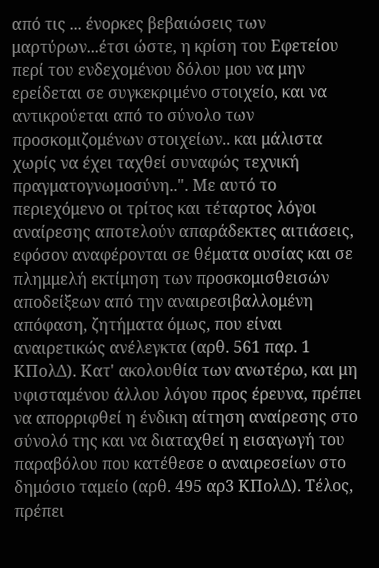από τις ... ένορκες βεβαιώσεις των μαρτύρων...έτσι ώστε, η κρίση του Εφετείου περί του ενδεχομένου δόλου μου να μην ερείδεται σε συγκεκριμένο στοιχείο, και να αντικρούεται από το σύνολο των προσκομιζομένων στοιχείων.. και μάλιστα χωρίς να έχει ταχθεί συναφώς τεχνική πραγματογνωμοσύνη..". Με αυτό το περιεχόμενο οι τρίτος και τέταρτος λόγοι αναίρεσης αποτελούν απαράδεκτες αιτιάσεις, εφόσον αναφέρονται σε θέματα ουσίας και σε πλημμελή εκτίμηση των προσκομισθεισών αποδείξεων από την αναιρεσιβαλλομένη απόφαση, ζητήματα όμως, που είναι αναιρετικώς ανέλεγκτα (αρθ. 561 παρ. 1 ΚΠολΔ). Κατ' ακολουθία των ανωτέρω, και μη υφισταμένου άλλου λόγου προς έρευνα, πρέπει να απορριφθεί η ένδικη αίτηση αναίρεσης στο σύνολό της και να διαταχθεί η εισαγωγή του παραβόλου που κατέθεσε ο αναιρεσείων στο δημόσιο ταμείο (αρθ. 495 αρ3 ΚΠολΔ). Τέλος, πρέπει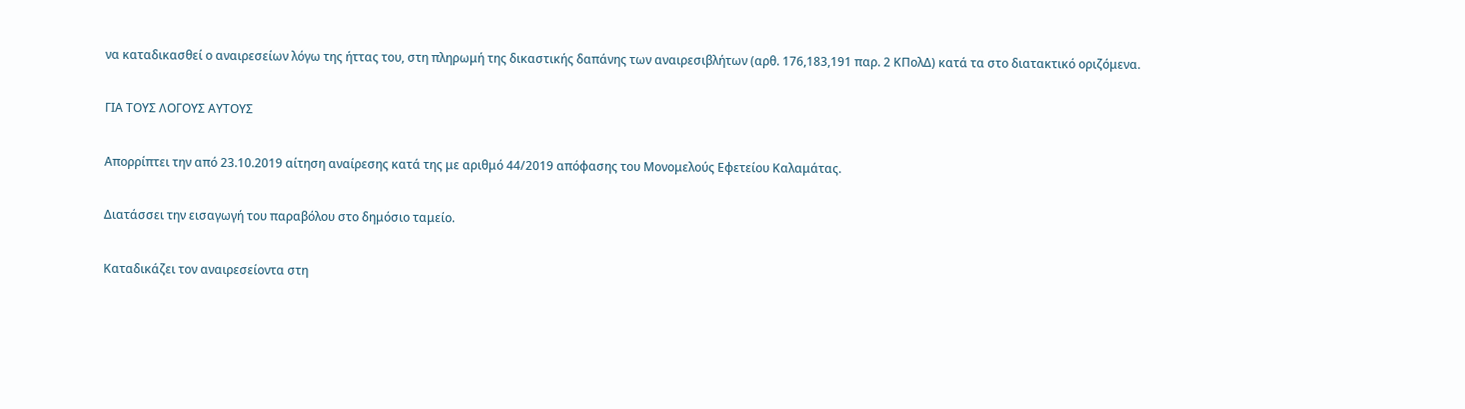να καταδικασθεί ο αναιρεσείων λόγω της ήττας του, στη πληρωμή της δικαστικής δαπάνης των αναιρεσιβλήτων (αρθ. 176,183,191 παρ. 2 ΚΠολΔ) κατά τα στο διατακτικό οριζόμενα.

ΓΙΑ ΤΟΥΣ ΛΟΓΟΥΣ ΑΥΤΟΥΣ

Απορρίπτει την από 23.10.2019 αίτηση αναίρεσης κατά της με αριθμό 44/2019 απόφασης του Μονομελούς Εφετείου Καλαμάτας.

Διατάσσει την εισαγωγή του παραβόλου στο δημόσιο ταμείο.

Καταδικάζει τον αναιρεσείοντα στη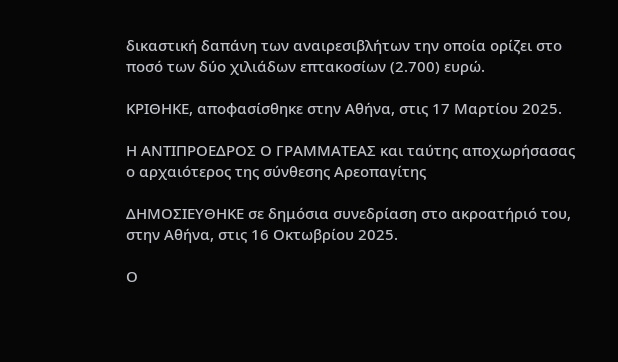δικαστική δαπάνη των αναιρεσιβλήτων την οποία ορίζει στο ποσό των δύο χιλιάδων επτακοσίων (2.700) ευρώ.

ΚΡΙΘΗΚΕ, αποφασίσθηκε στην Αθήνα, στις 17 Μαρτίου 2025.

Η ΑΝΤΙΠΡΟΕΔΡΟΣ Ο ΓΡΑΜΜΑΤΕΑΣ και ταύτης αποχωρήσασας ο αρχαιότερος της σύνθεσης Αρεοπαγίτης

ΔΗΜΟΣΙΕΥΘΗΚΕ σε δημόσια συνεδρίαση στο ακροατήριό του, στην Αθήνα, στις 16 Οκτωβρίου 2025.

Ο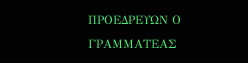ΠΡΟΕΔΡΕΥΩΝ Ο ΓΡΑΜΜΑΤΕΑΣ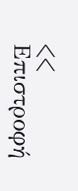<< Επιστροφή